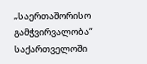„საერთაშორისო გამჭვირვალობა“ საქართველოში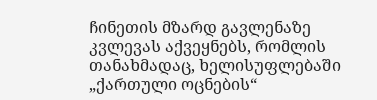ჩინეთის მზარდ გავლენაზე კვლევას აქვეყნებს, რომლის თანახმადაც, ხელისუფლებაში „ქართული ოცნების“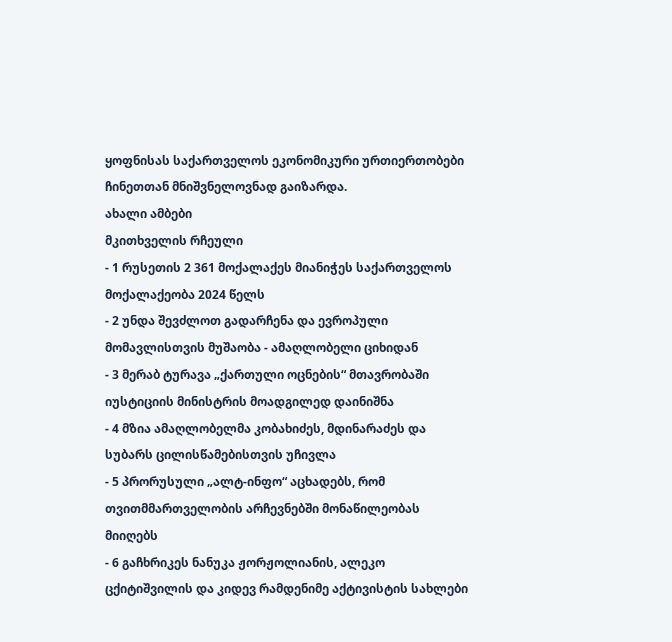ყოფნისას საქართველოს ეკონომიკური ურთიერთობები ჩინეთთან მნიშვნელოვნად გაიზარდა.
ახალი ამბები
მკითხველის რჩეული
- 1 რუსეთის 2 361 მოქალაქეს მიანიჭეს საქართველოს მოქალაქეობა 2024 წელს
- 2 უნდა შევძლოთ გადარჩენა და ევროპული მომავლისთვის მუშაობა - ამაღლობელი ციხიდან
- 3 მერაბ ტურავა „ქართული ოცნების“ მთავრობაში იუსტიციის მინისტრის მოადგილედ დაინიშნა
- 4 მზია ამაღლობელმა კობახიძეს, მდინარაძეს და სუბარს ცილისწამებისთვის უჩივლა
- 5 პრორუსული „ალტ-ინფო“ აცხადებს, რომ თვითმმართველობის არჩევნებში მონაწილეობას მიიღებს
- 6 გაჩხრიკეს ნანუკა ჟორჟოლიანის, ალეკო ცქიტიშვილის და კიდევ რამდენიმე აქტივისტის სახლები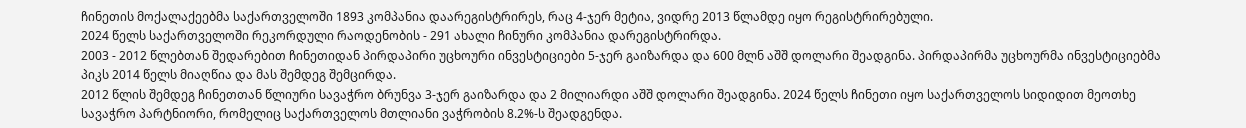ჩინეთის მოქალაქეებმა საქართველოში 1893 კომპანია დაარეგისტრირეს, რაც 4-ჯერ მეტია, ვიდრე 2013 წლამდე იყო რეგისტრირებული.
2024 წელს საქართველოში რეკორდული რაოდენობის - 291 ახალი ჩინური კომპანია დარეგისტრირდა.
2003 - 2012 წლებთან შედარებით ჩინეთიდან პირდაპირი უცხოური ინვესტიციები 5-ჯერ გაიზარდა და 600 მლნ აშშ დოლარი შეადგინა. პირდაპირმა უცხოურმა ინვესტიციებმა პიკს 2014 წელს მიაღწია და მას შემდეგ შემცირდა.
2012 წლის შემდეგ ჩინეთთან წლიური სავაჭრო ბრუნვა 3-ჯერ გაიზარდა და 2 მილიარდი აშშ დოლარი შეადგინა. 2024 წელს ჩინეთი იყო საქართველოს სიდიდით მეოთხე სავაჭრო პარტნიორი, რომელიც საქართველოს მთლიანი ვაჭრობის 8.2%-ს შეადგენდა.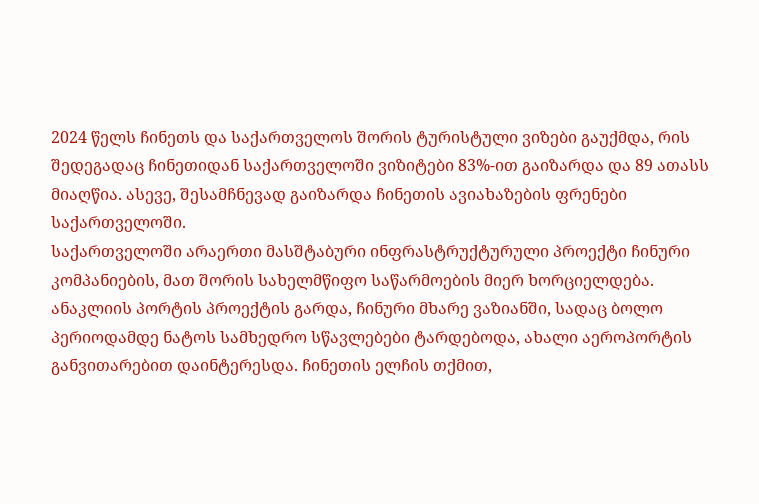2024 წელს ჩინეთს და საქართველოს შორის ტურისტული ვიზები გაუქმდა, რის შედეგადაც ჩინეთიდან საქართველოში ვიზიტები 83%-ით გაიზარდა და 89 ათასს მიაღწია. ასევე, შესამჩნევად გაიზარდა ჩინეთის ავიახაზების ფრენები საქართველოში.
საქართველოში არაერთი მასშტაბური ინფრასტრუქტურული პროექტი ჩინური კომპანიების, მათ შორის სახელმწიფო საწარმოების მიერ ხორციელდება. ანაკლიის პორტის პროექტის გარდა, ჩინური მხარე ვაზიანში, სადაც ბოლო პერიოდამდე ნატოს სამხედრო სწავლებები ტარდებოდა, ახალი აეროპორტის განვითარებით დაინტერესდა. ჩინეთის ელჩის თქმით,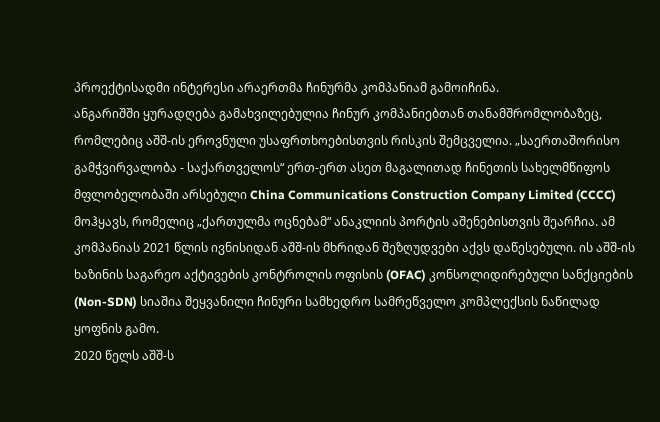პროექტისადმი ინტერესი არაერთმა ჩინურმა კომპანიამ გამოიჩინა.
ანგარიშში ყურადღება გამახვილებულია ჩინურ კომპანიებთან თანამშრომლობაზეც, რომლებიც აშშ-ის ეროვნული უსაფრთხოებისთვის რისკის შემცველია. „საერთაშორისო გამჭვირვალობა - საქართველოს“ ერთ-ერთ ასეთ მაგალითად ჩინეთის სახელმწიფოს მფლობელობაში არსებული China Communications Construction Company Limited (CCCC) მოჰყავს, რომელიც „ქართულმა ოცნებამ“ ანაკლიის პორტის აშენებისთვის შეარჩია. ამ კომპანიას 2021 წლის ივნისიდან აშშ-ის მხრიდან შეზღუდვები აქვს დაწესებული. ის აშშ-ის ხაზინის საგარეო აქტივების კონტროლის ოფისის (OFAC) კონსოლიდირებული სანქციების (Non-SDN) სიაშია შეყვანილი ჩინური სამხედრო სამრეწველო კომპლექსის ნაწილად ყოფნის გამო.
2020 წელს აშშ-ს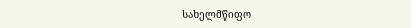სახელმწიფო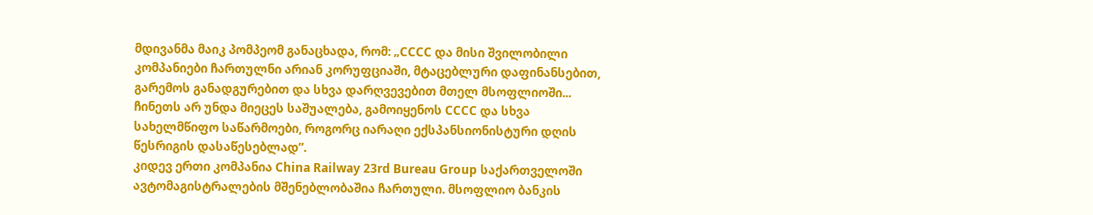მდივანმა მაიკ პომპეომ განაცხადა, რომ: „CCCC და მისი შვილობილი კომპანიები ჩართულნი არიან კორუფციაში, მტაცებლური დაფინანსებით, გარემოს განადგურებით და სხვა დარღვევებით მთელ მსოფლიოში... ჩინეთს არ უნდა მიეცეს საშუალება, გამოიყენოს CCCC და სხვა სახელმწიფო საწარმოები, როგორც იარაღი ექსპანსიონისტური დღის წესრიგის დასაწესებლად”.
კიდევ ერთი კომპანია China Railway 23rd Bureau Group საქართველოში ავტომაგისტრალების მშენებლობაშია ჩართული. მსოფლიო ბანკის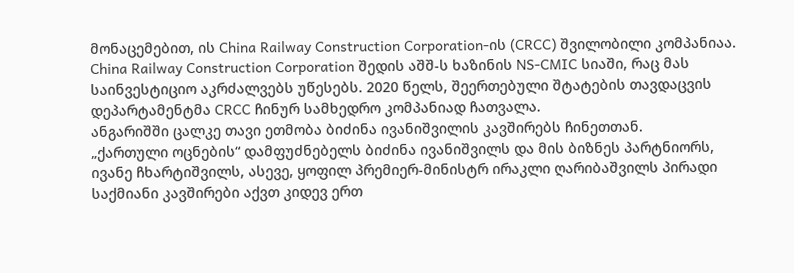მონაცემებით, ის China Railway Construction Corporation-ის (CRCC) შვილობილი კომპანიაა. China Railway Construction Corporation შედის აშშ-ს ხაზინის NS-CMIC სიაში, რაც მას საინვესტიციო აკრძალვებს უწესებს. 2020 წელს, შეერთებული შტატების თავდაცვის დეპარტამენტმა CRCC ჩინურ სამხედრო კომპანიად ჩათვალა.
ანგარიშში ცალკე თავი ეთმობა ბიძინა ივანიშვილის კავშირებს ჩინეთთან.
„ქართული ოცნების“ დამფუძნებელს ბიძინა ივანიშვილს და მის ბიზნეს პარტნიორს, ივანე ჩხარტიშვილს, ასევე, ყოფილ პრემიერ-მინისტრ ირაკლი ღარიბაშვილს პირადი საქმიანი კავშირები აქვთ კიდევ ერთ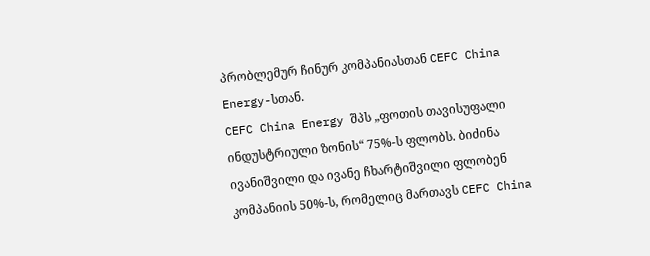პრობლემურ ჩინურ კომპანიასთან CEFC China Energy-სთან.
CEFC China Energy შპს „ფოთის თავისუფალი ინდუსტრიული ზონის“ 75%-ს ფლობს. ბიძინა ივანიშვილი და ივანე ჩხარტიშვილი ფლობენ კომპანიის 50%-ს, რომელიც მართავს CEFC China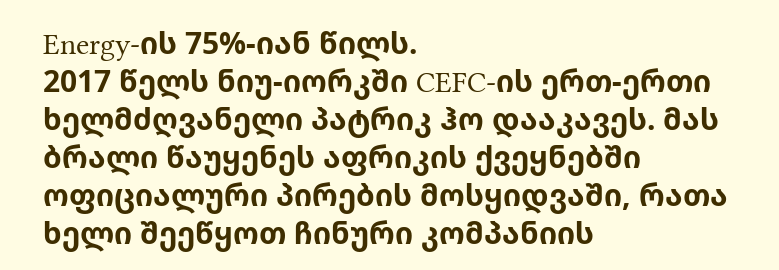Energy-ის 75%-იან წილს.
2017 წელს ნიუ-იორკში CEFC-ის ერთ-ერთი ხელმძღვანელი პატრიკ ჰო დააკავეს. მას ბრალი წაუყენეს აფრიკის ქვეყნებში ოფიციალური პირების მოსყიდვაში, რათა ხელი შეეწყოთ ჩინური კომპანიის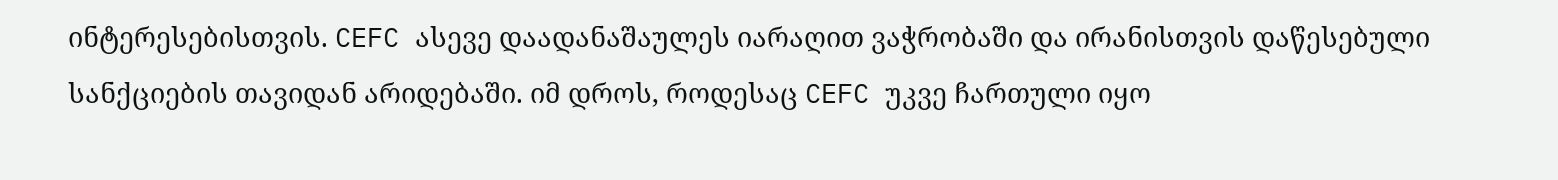ინტერესებისთვის. CEFC ასევე დაადანაშაულეს იარაღით ვაჭრობაში და ირანისთვის დაწესებული სანქციების თავიდან არიდებაში. იმ დროს, როდესაც CEFC უკვე ჩართული იყო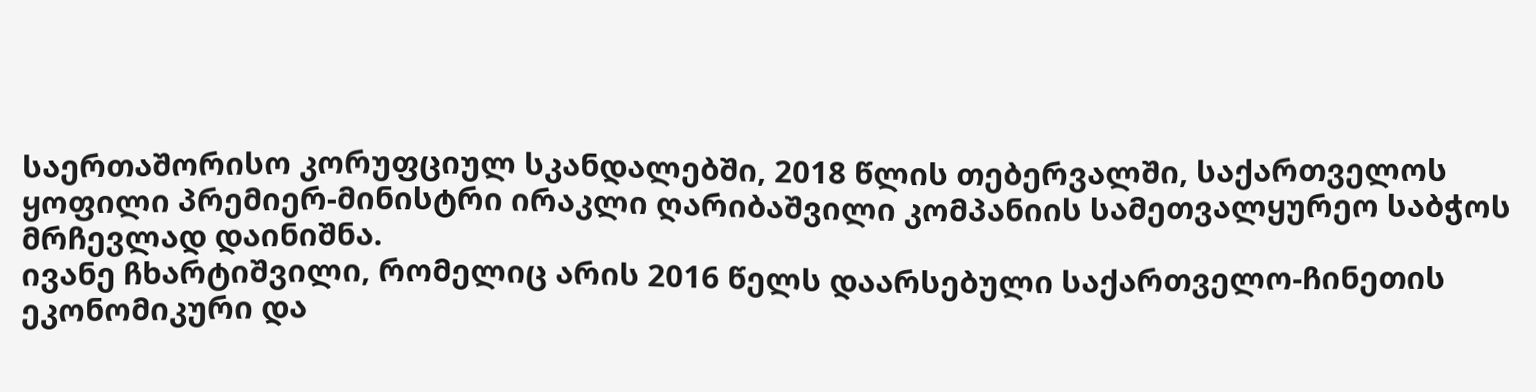საერთაშორისო კორუფციულ სკანდალებში, 2018 წლის თებერვალში, საქართველოს ყოფილი პრემიერ-მინისტრი ირაკლი ღარიბაშვილი კომპანიის სამეთვალყურეო საბჭოს მრჩევლად დაინიშნა.
ივანე ჩხარტიშვილი, რომელიც არის 2016 წელს დაარსებული საქართველო-ჩინეთის ეკონომიკური და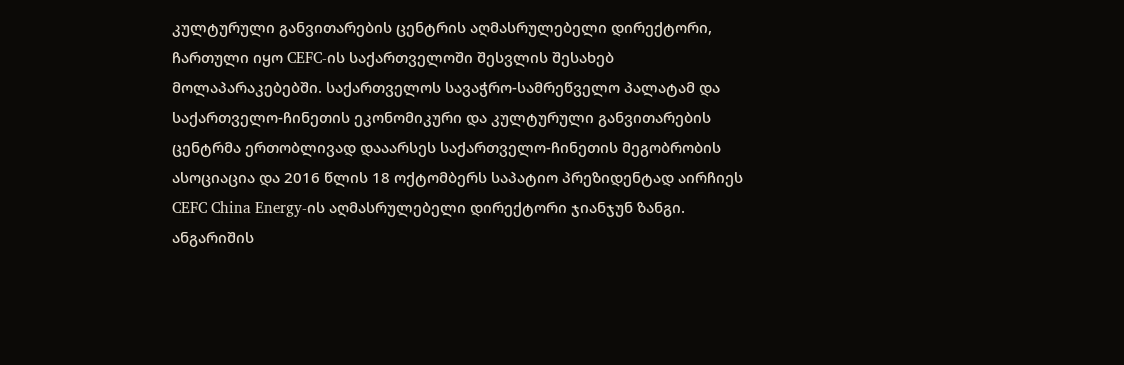კულტურული განვითარების ცენტრის აღმასრულებელი დირექტორი, ჩართული იყო CEFC-ის საქართველოში შესვლის შესახებ მოლაპარაკებებში. საქართველოს სავაჭრო-სამრეწველო პალატამ და საქართველო-ჩინეთის ეკონომიკური და კულტურული განვითარების ცენტრმა ერთობლივად დააარსეს საქართველო-ჩინეთის მეგობრობის ასოციაცია და 2016 წლის 18 ოქტომბერს საპატიო პრეზიდენტად აირჩიეს CEFC China Energy-ის აღმასრულებელი დირექტორი ჯიანჯუნ ზანგი.
ანგარიშის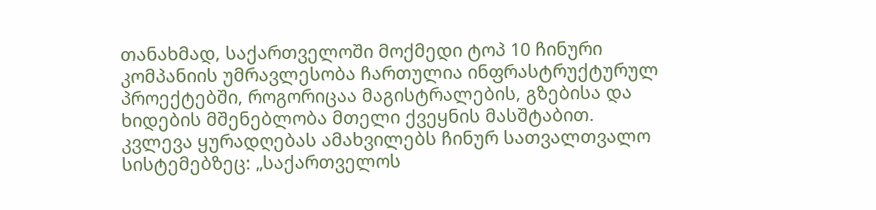თანახმად, საქართველოში მოქმედი ტოპ 10 ჩინური კომპანიის უმრავლესობა ჩართულია ინფრასტრუქტურულ პროექტებში, როგორიცაა მაგისტრალების, გზებისა და ხიდების მშენებლობა მთელი ქვეყნის მასშტაბით.
კვლევა ყურადღებას ამახვილებს ჩინურ სათვალთვალო სისტემებზეც: „საქართველოს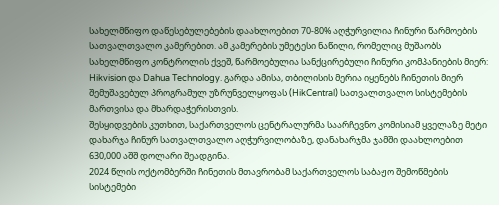სახელმწიფო დაწესებულებების დაახლოებით 70-80% აღჭურვილია ჩინური წარმოების სათვალთვალო კამერებით. ამ კამერების უმეტესი ნაწილი, რომელიც მუშაობს სახელმწიფო კონტროლის ქვეშ, წარმოებულია სანქცირებული ჩინური კომპანიების მიერ: Hikvision და Dahua Technology. გარდა ამისა, თბილისის მერია იყენებს ჩინეთის მიერ შემუშავებულ პროგრამულ უზრუნველყოფას (HikCentral) სათვალთვალო სისტემების მართვისა და მხარდაჭერისთვის.
შესყიდვების კუთხით, საქართველოს ცენტრალურმა საარჩევნო კომისიამ ყველაზე მეტი დახარჯა ჩინურ სათვალთვალო აღჭურვილობაზე, დანახარჯმა ჯამში დაახლოებით 630,000 აშშ დოლარი შეადგინა.
2024 წლის ოქტომბერში ჩინეთის მთავრობამ საქართველოს საბაჟო შემოწმების სისტემები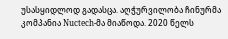უსასყიდლოდ გადასცა. აღჭურვილობა ჩინურმა კომპანია Nuctech-მა მიაწოდა. 2020 წელს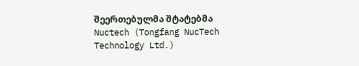შეერთებულმა შტატებმა Nuctech (Tongfang NucTech Technology Ltd.)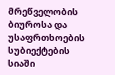მრეწველობის ბიუროსა და უსაფრთხოების სუბიექტების სიაში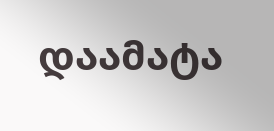დაამატა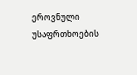ეროვნული უსაფრთხოების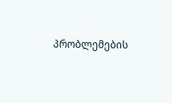პრობლემების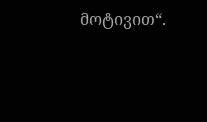მოტივით“.